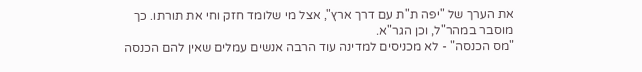את הערך של "יפה ת"ת עם דרך ארץ", אצל מי שלומד חזק וחי את תורתו. כך מוסבר במהר"ל, וכן הגר"א.
"מס הכנסה" - לא מכניסים למדינה עוד הרבה אנשים עמלים שאין להם הכנסה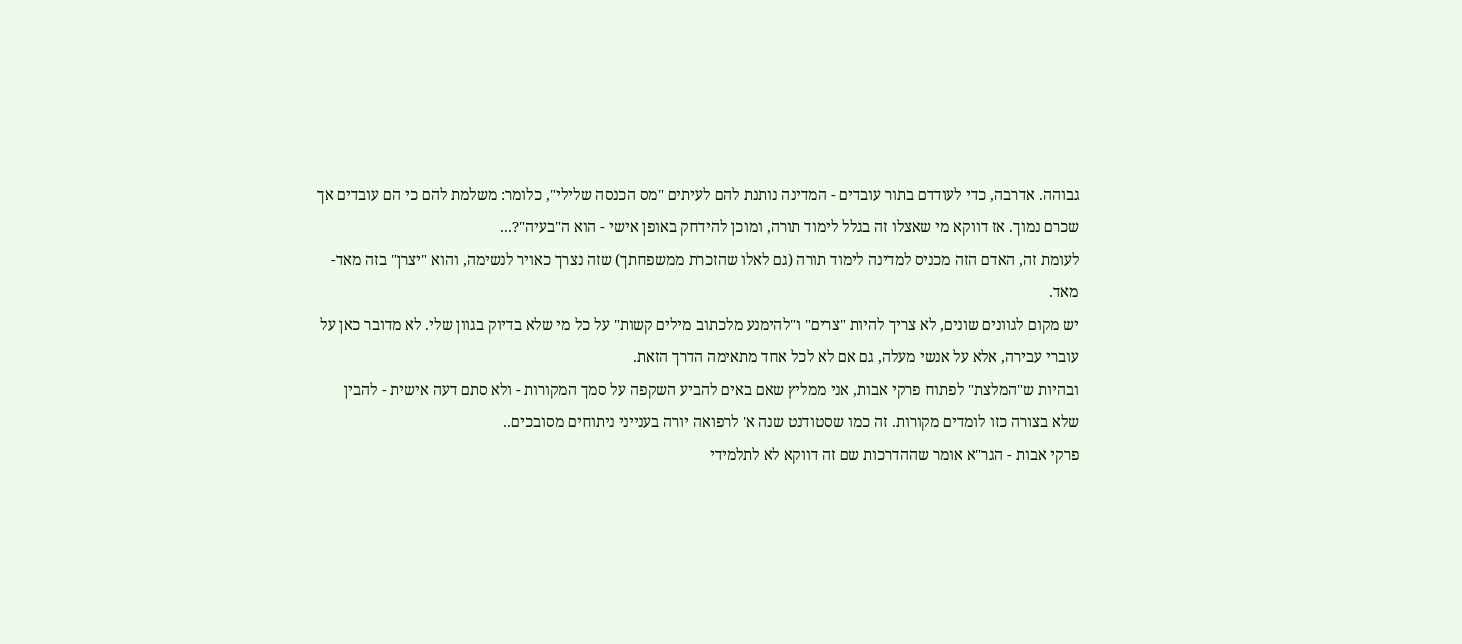גבוהה. אדרבה, כדי לעודדם בתור עובדים - המדינה נותנת להם לעיתים "מס הכנסה שלילי", כלומר: משלמת להם כי הם עובדים אך שכרם נמוך. אז דווקא מי שאצלו זה בגלל לימוד תורה, ומוכן להידחק באופן אישי - הוא ה"בעיה"?...
לעומת זה, האדם הזה מכניס למדינה לימוד תורה (גם לאלו שהזכרת ממשפחתך) שזה נצרך כאויר לנשימה, והוא "יצרן" בזה מאד-מאד.
יש מקום לגוונים שונים, לא צריך להיות "צרים" ו"להימנע מלכתוב מילים קשות" על כל מי שלא בדיוק בגוון שלי. לא מדובר כאן על עוברי עבירה, אלא על אנשי מעלה, גם אם לא לכל אחד מתאימה הדרך הזאת.
ובהיות ש"המלצת" לפתוח פרקי אבות, אני ממליץ שאם באים להביע השקפה על סמך המקורות - ולא סתם דעה אישית - להבין שלא בצורה כזו לומדים מקורות. זה כמו שסטודנט שנה א' לרפואה יורה בענייני ניתוחים מסובכים..
פרקי אבות - הגר"א אומר שההדרכות שם זה דווקא לא לתלמידי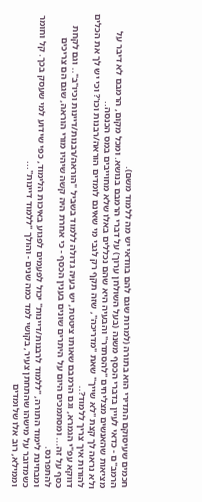חכמים שעיסוקם התדירי הוא בתורה (למרות שגם להם בוודאי יש מה ללמוד משם).
הרמב"ם - כדאי לעיין בדברי הכסף משנה (בעל השולחן ערוך) על דברי הרמבם בנושא. ומכל מקום, הרמבם לא דיבר על מציאות שהאנשים מצליחים "להסתדר" והבעיה היא שהם נכללים באלו שלא מחוייבים במס הכנסה..
ולא נראה לך קצת "לא שייך" שאת "מדריכה", שזה תקף רק לגבי מי שאינם לומדים הוראה/רבנות וכו'? וכי יש לך את הכלים להורות איך צריך ללמוד?..
דווקא עפ"י הגמרא, וגם הרמבם שאותו ציטטת, יש בעיה גדולה ללמוד בשביל "הוראה/רבנות/דיינות וכיו"ב".. וגם לקחת כסף על זה... ומסתמכים היום על היתרים שונים בענין הכסף - כי אחרת היה קשה שיהיו מורי הוראה, שגם הם צריכים להתפרנס.
ומבחינת לימוד התורה, "ללמוד לרבנות/דיינות" יכול לפעמים לפגוע באיכות הלימוד, כפי שידוע למי שעסק בכך. קל וחומר כשמדובר על מישהו שהתחתן צעיר, בקושי למד כמה שנים - והולך "ללמוד דיינות"...
וממילא, רוב אלו שלומדים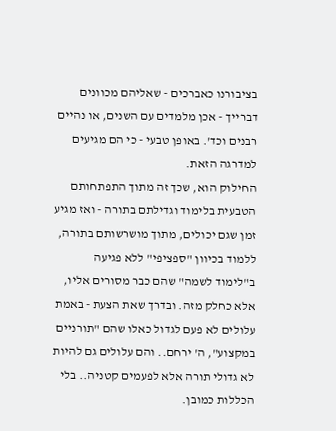בציבורנו כאברכים - שאליהם מכוונים דברייך - אכן מלמדים עם השנים, או נהיים רבנים וכד'. באופן טבעי - כי הם מגיעים למדרגה הזאת.
החילוק הוא, שכך זה מתוך התפתחותם הטבעית בלימוד וגדילתם בתורה - ואז מגיע זמן שגם יכולים, מתוך מושרשותם בתורה, ללמוד בכיוון "ספציפי" ללא פגיעה ב"לימוד לשמה" שהם כבר מסורים אליו, אלא כחלק מזה. ובדרך שאת הצעת - באמת עלולים לא פעם לגדול כאלו שהם "תורניים במקצוע", ה' ירחם.. והם עלולים גם להיות לא גדולי תורה אלא לפעמים קטניה.. בלי הכללות כמובן.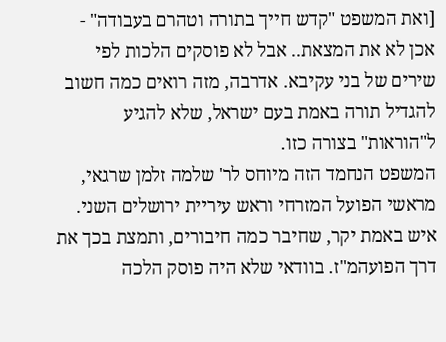[ואת המשפט "קדש חייך בתורה וטהרם בעבודה" - אכן לא את המצאת.. אבל לא פוסקים הלכות לפי שירים של בני עקיבא. אדרבה, מזה רואים כמה חשוב להגדיל תורה באמת בעם ישראל, שלא להגיע ל"הוראות" בצורה כזו.
המשפט הנחמד הזה מיוחס לר' שלמה זלמן שרגאי, מראשי הפועל המזרחי וראש עיריית ירושלים השני. איש באמת יקר, שחיבר כמה חיבורים, ותמצת בכך את דרך הפועהמ"ז. בוודאי שלא היה פוסק הלכה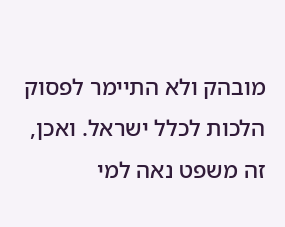מובהק ולא התיימר לפסוק הלכות לכלל ישראל. ואכן, זה משפט נאה למי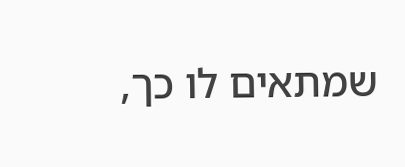שמתאים לו כך,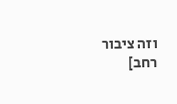וזה ציבור רחב]